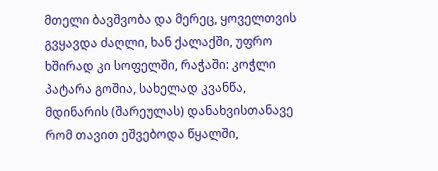მთელი ბავშვობა და მერეც, ყოველთვის გვყავდა ძაღლი, ხან ქალაქში, უფრო ხშირად კი სოფელში, რაჭაში: კოჭლი პატარა გოშია, სახელად კვანწა, მდინარის (შარეულას) დანახვისთანავე რომ თავით ეშვებოდა წყალში,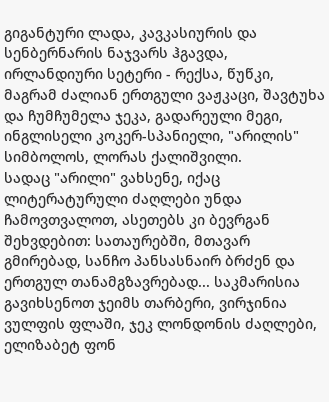გიგანტური ლადა, კავკასიურის და სენბერნარის ნაჯვარს ჰგავდა, ირლანდიური სეტერი - რექსა, წუწკი, მაგრამ ძალიან ერთგული ვაჟკაცი, შავტუხა და ჩუმჩუმელა ჯეკა, გადარეული მეგი, ინგლისელი კოკერ-სპანიელი, "არილის" სიმბოლოს, ლორას ქალიშვილი.
სადაც "არილი" ვახსენე, იქაც ლიტერატურული ძაღლები უნდა ჩამოვთვალოთ, ასეთებს კი ბევრგან შეხვდებით: სათაურებში, მთავარ გმირებად, სანჩო პანსასნაირ ბრძენ და ერთგულ თანამგზავრებად... საკმარისია გავიხსენოთ ჯეიმს თარბერი, ვირჯინია ვულფის ფლაში, ჯეკ ლონდონის ძაღლები, ელიზაბეტ ფონ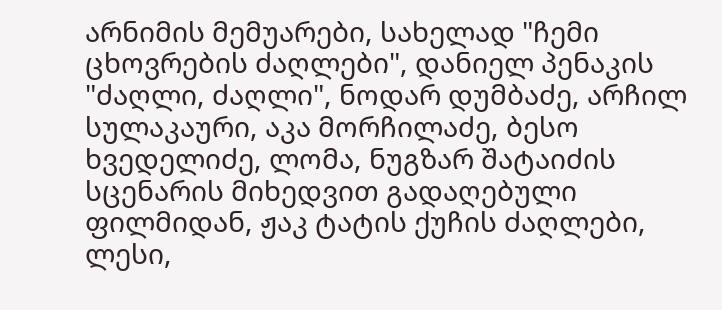არნიმის მემუარები, სახელად "ჩემი ცხოვრების ძაღლები", დანიელ პენაკის "ძაღლი, ძაღლი", ნოდარ დუმბაძე, არჩილ სულაკაური, აკა მორჩილაძე, ბესო ხვედელიძე, ლომა, ნუგზარ შატაიძის სცენარის მიხედვით გადაღებული ფილმიდან, ჟაკ ტატის ქუჩის ძაღლები, ლესი,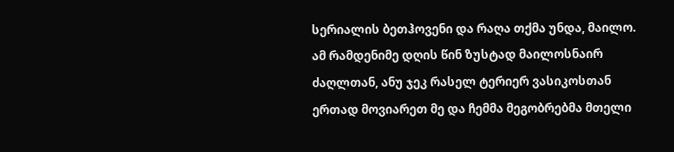სერიალის ბეთჰოვენი და რაღა თქმა უნდა, მაილო.
ამ რამდენიმე დღის წინ ზუსტად მაილოსნაირ ძაღლთან, ანუ ჯეკ რასელ ტერიერ ვასიკოსთან ერთად მოვიარეთ მე და ჩემმა მეგობრებმა მთელი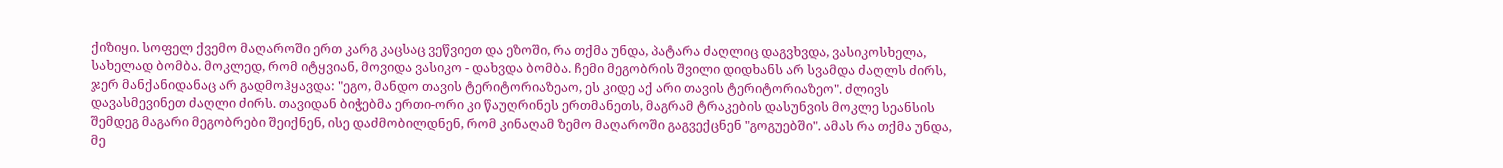ქიზიყი. სოფელ ქვემო მაღაროში ერთ კარგ კაცსაც ვეწვიეთ და ეზოში, რა თქმა უნდა, პატარა ძაღლიც დაგვხვდა, ვასიკოსხელა, სახელად ბომბა. მოკლედ, რომ იტყვიან, მოვიდა ვასიკო - დახვდა ბომბა. ჩემი მეგობრის შვილი დიდხანს არ სვამდა ძაღლს ძირს, ჯერ მანქანიდანაც არ გადმოჰყავდა: "ეგო, მანდო თავის ტერიტორიაზეაო, ეს კიდე აქ არი თავის ტერიტორიაზეო". ძლივს დავასმევინეთ ძაღლი ძირს. თავიდან ბიჭებმა ერთი-ორი კი წაუღრინეს ერთმანეთს, მაგრამ ტრაკების დასუნვის მოკლე სეანსის შემდეგ მაგარი მეგობრები შეიქნენ, ისე დაძმობილდნენ, რომ კინაღამ ზემო მაღაროში გაგვექცნენ "გოგუებში". ამას რა თქმა უნდა, მე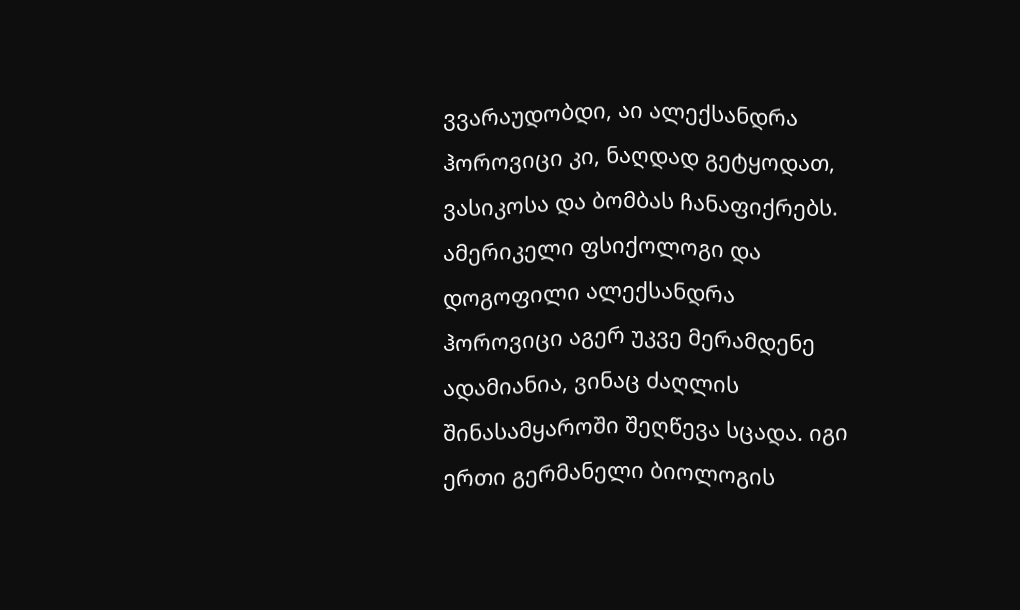ვვარაუდობდი, აი ალექსანდრა ჰოროვიცი კი, ნაღდად გეტყოდათ, ვასიკოსა და ბომბას ჩანაფიქრებს.
ამერიკელი ფსიქოლოგი და დოგოფილი ალექსანდრა ჰოროვიცი აგერ უკვე მერამდენე ადამიანია, ვინაც ძაღლის შინასამყაროში შეღწევა სცადა. იგი ერთი გერმანელი ბიოლოგის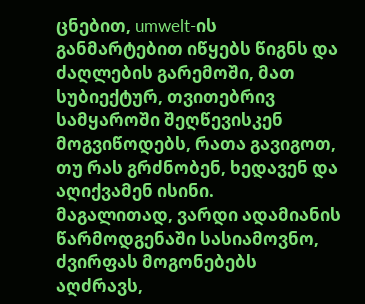ცნებით, umwelt-ის განმარტებით იწყებს წიგნს და ძაღლების გარემოში, მათ სუბიექტურ, თვითებრივ სამყაროში შეღწევისკენ მოგვიწოდებს, რათა გავიგოთ, თუ რას გრძნობენ, ხედავენ და აღიქვამენ ისინი.
მაგალითად, ვარდი ადამიანის წარმოდგენაში სასიამოვნო, ძვირფას მოგონებებს აღძრავს,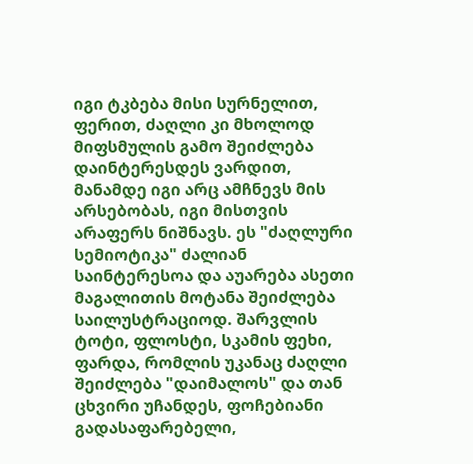იგი ტკბება მისი სურნელით, ფერით, ძაღლი კი მხოლოდ მიფსმულის გამო შეიძლება დაინტერესდეს ვარდით, მანამდე იგი არც ამჩნევს მის არსებობას, იგი მისთვის არაფერს ნიშნავს. ეს "ძაღლური სემიოტიკა" ძალიან საინტერესოა და აუარება ასეთი მაგალითის მოტანა შეიძლება საილუსტრაციოდ. შარვლის ტოტი, ფლოსტი, სკამის ფეხი, ფარდა, რომლის უკანაც ძაღლი შეიძლება "დაიმალოს" და თან ცხვირი უჩანდეს, ფოჩებიანი გადასაფარებელი,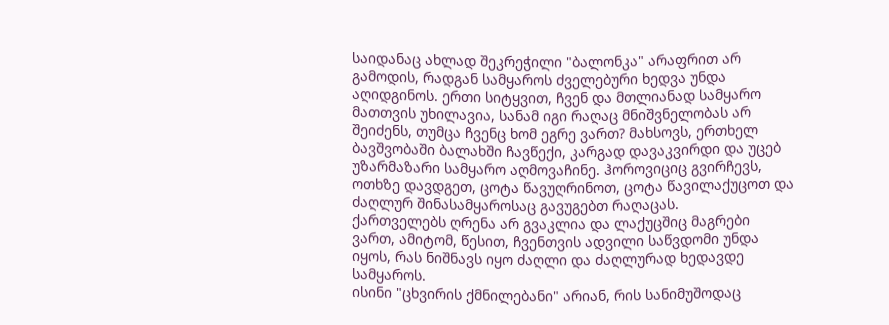საიდანაც ახლად შეკრეჭილი "ბალონკა" არაფრით არ გამოდის, რადგან სამყაროს ძველებური ხედვა უნდა აღიდგინოს. ერთი სიტყვით, ჩვენ და მთლიანად სამყარო მათთვის უხილავია, სანამ იგი რაღაც მნიშვნელობას არ შეიძენს, თუმცა ჩვენც ხომ ეგრე ვართ? მახსოვს, ერთხელ ბავშვობაში ბალახში ჩავწექი, კარგად დავაკვირდი და უცებ უზარმაზარი სამყარო აღმოვაჩინე. ჰოროვიციც გვირჩევს, ოთხზე დავდგეთ, ცოტა წავუღრინოთ, ცოტა წავილაქუცოთ და ძაღლურ შინასამყაროსაც გავუგებთ რაღაცას.
ქართველებს ღრენა არ გვაკლია და ლაქუცშიც მაგრები ვართ, ამიტომ, წესით, ჩვენთვის ადვილი საწვდომი უნდა იყოს, რას ნიშნავს იყო ძაღლი და ძაღლურად ხედავდე სამყაროს.
ისინი "ცხვირის ქმნილებანი" არიან, რის სანიმუშოდაც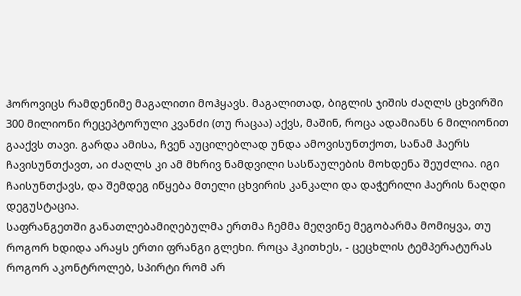ჰოროვიცს რამდენიმე მაგალითი მოჰყავს. მაგალითად, ბიგლის ჯიშის ძაღლს ცხვირში 300 მილიონი რეცეპტორული კვანძი (თუ რაცაა) აქვს, მაშინ, როცა ადამიანს 6 მილიონით გააქვს თავი. გარდა ამისა, ჩვენ აუცილებლად უნდა ამოვისუნთქოთ, სანამ ჰაერს ჩავისუნთქავთ, აი ძაღლს კი ამ მხრივ ნამდვილი სასწაულების მოხდენა შეუძლია. იგი ჩაისუნთქავს, და შემდეგ იწყება მთელი ცხვირის კანკალი და დაჭერილი ჰაერის ნაღდი დეგუსტაცია.
საფრანგეთში განათლებამიღებულმა ერთმა ჩემმა მეღვინე მეგობარმა მომიყვა, თუ როგორ ხდიდა არაყს ერთი ფრანგი გლეხი. როცა ჰკითხეს, - ცეცხლის ტემპერატურას როგორ აკონტროლებ, სპირტი რომ არ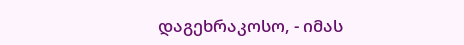დაგეხრაკოსო, - იმას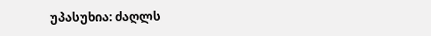უპასუხია: ძაღლს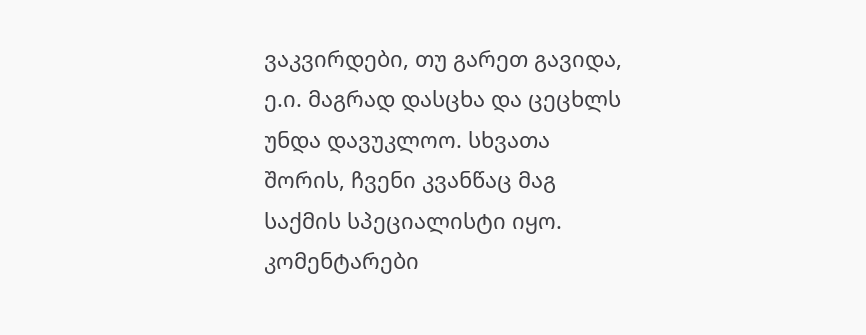ვაკვირდები, თუ გარეთ გავიდა, ე.ი. მაგრად დასცხა და ცეცხლს უნდა დავუკლოო. სხვათა შორის, ჩვენი კვანწაც მაგ საქმის სპეციალისტი იყო.
კომენტარები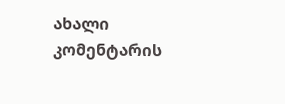ახალი კომენტარის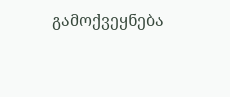გამოქვეყნება